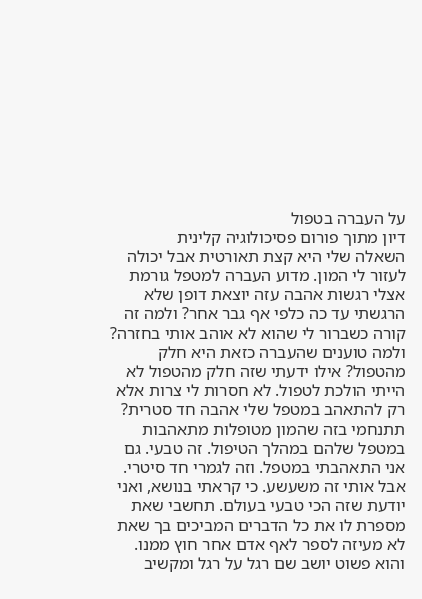על העברה בטפול
דיון מתוך פורום פסיכולוגיה קלינית
השאלה שלי היא קצת תאורטית אבל יכולה לעזור לי המון. מדוע העברה למטפל גורמת אצלי רגשות אהבה עזה יוצאת דופן שלא הרגשתי עד כה כלפי אף גבר אחר? ולמה זה קורה כשברור לי שהוא לא אוהב אותי בחזרה? ולמה טוענים שהעברה כזאת היא חלק מהטפול? אילו ידעתי שזה חלק מהטפול לא הייתי הולכת לטפול. לא חסרות לי צרות אלא רק להתאהב במטפל שלי אהבה חד סטרית?
תתנחמי בזה שהמון מטופלות מתאהבות במטפל שלהם במהלך הטיפול. זה טבעי. גם אני התאהבתי במטפל. וזה לגמרי חד סיטרי. אבל אותי זה משעשע. כי קראתי בנושא, ואני יודעת שזה הכי טבעי בעולם. תחשבי שאת מספרת לו את כל הדברים המביכים בך שאת לא מעיזה לספר לאף אדם אחר חוץ ממנו. והוא פשוט יושב שם רגל על רגל ומקשיב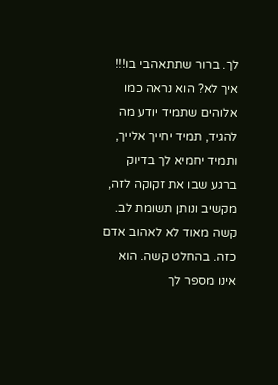לך. ברור שתתאהבי בו!!! איך לא? הוא נראה כמו אלוהים שתמיד יודע מה להגיד, תמיד יחייך אלייך, ותמיד יחמיא לך בדיוק ברגע שבו את זקוקה לזה, מקשיב ונותן תשומת לב. קשה מאוד לא לאהוב אדם כזה. בהחלט קשה. הוא אינו מספר לך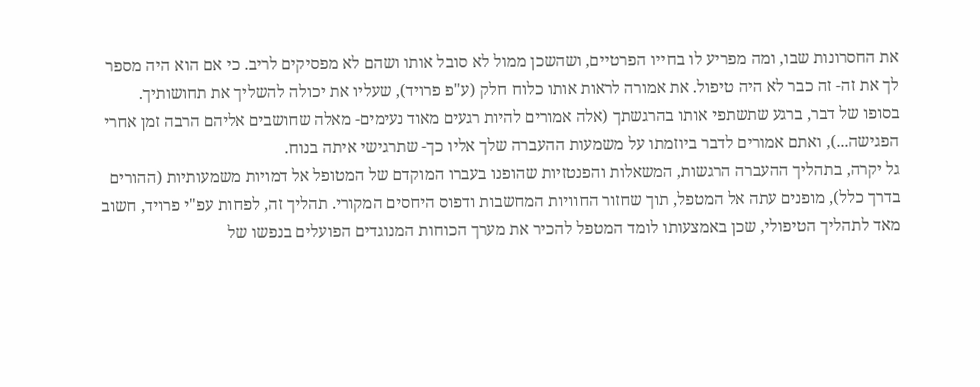את החסרונות שבו, ומה מפריע לו בחייו הפרטיים, ושהשכן ממול לא סובל אותו ושהם לא מפסיקים לריב. כי אם הוא היה מספר לך את זה- זה כבר לא היה טיפול. את אמורה לראות אותו כלוח חלק (ע"פ פרויד), שעליו את יכולה להשליך את תחושותיך. בסופו של דבר, ברגע שתשתפי אותו בהרגשתך (אלה אמורים להיות רגעים מאוד נעימים- מאלה שחושבים אליהם הרבה זמן אחרי הפגישה...), ואתם אמורים לדבר ביוזמתו על משמעות ההעברה שלך אליו כך- שתרגישי איתה בנוח.
גל יקרה, בתהליך ההעברה הרגשות, המשאלות והפנטזיות שהופנו בעברו המוקדם של המטופל אל דמויות משמעותיות (ההורים בדרך כלל), מופנים עתה אל המטפל, תוך שחזור החוויות המחשבות ודפוס היחסים המקורי. תהליך זה, לפחות עפ"י פרויד, חשוב מאד לתהליך הטיפולי, שכן באמצעותו לומד המטפל להכיר את מערך הכוחות המנוגדים הפועלים בנפשו של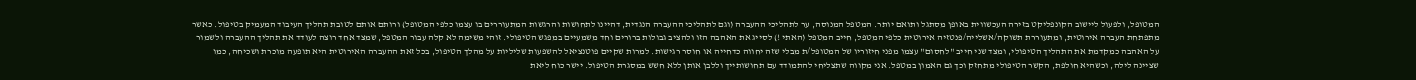המטופל, ולפעול ליישוב הקונפליקט בזירה העכשווית באופן מסתגל ותואם יותר. המטפל המנוסה, ער לתהליכי ההעברה (וגם לתהליכי ההעברה הנגדית, דהיינו לתחושות והרגשות המתעוררים בו עצמו כלפי המטופל) ורותם אותם לטובת תהליך העיבוד המעמיק בטיפול. כאשר מתפתחת העברה אירוטית, ומתעוררת תשוקה/אשלייה/פנטזיה אירוטית כלפי המטפל, חייב המטפל (האתי !) לסייג את האהבה הזו ולהציב גבולות ברורים וחד משמעיים במפגש הטיפולי. זוהי משימה לא קלה עבור המטפל, שמצד אחד רוצה לעודד את תהליך ההעברה ולשמור על האהבה כמקדמת את התהליך הטיפולי, ומצד שני חייב "לחסום" עצמו מפני חיזוריו של המטופל/ת מבלי שזה יחווה כדחייה או חוסר רגישות. למרות שקיים פוטנציאל להשפעות שליליות על מהלך הטיפול, בכל זאת ההעברה האירוטית היא תופעה מוכרת ושכיחה, כמו שציינה לילה, וכשהיא חולפת, הקשר הטיפולי מתחזק וכך גם האמון במטפל. אני מקווה שתצליחי להתמודד עם תחושותייך וללבן אותן ללא חשש במסגרת הטיפול. יישר כוח ליאת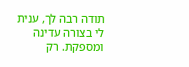תודה רבה לך, ענית לי בצורה עדינה ומספקת. רק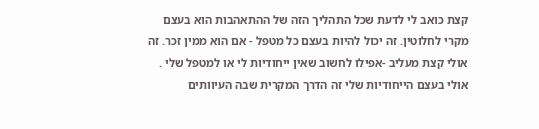קצת כואב לי לדעת שכל התהליך הזה של ההתאהבות הוא בעצם מקרי לחלוטין. זה יכול להיות בעצם כל מטפל - אם הוא ממין זכר. זה אולי קצת מעליב -אפילו לחשוב שאין ייחודיות לי או למטפל שלי . אולי בעצם הייחודיות שלי זה הדרך המקרית שבה העיוותים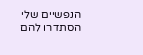הנפשיים שלי הסתדרו להם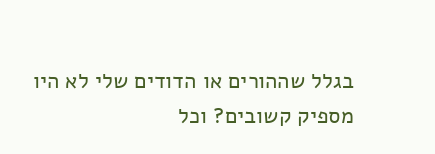בגלל שההורים או הדודים שלי לא היו מספיק קשובים? וכל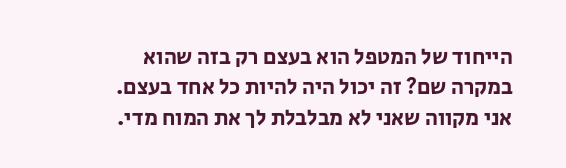הייחוד של המטפל הוא בעצם רק בזה שהוא במקרה שם? זה יכול היה להיות כל אחד בעצם. אני מקווה שאני לא מבלבלת לך את המוח מדי.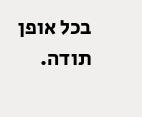בכל אופן תודה.